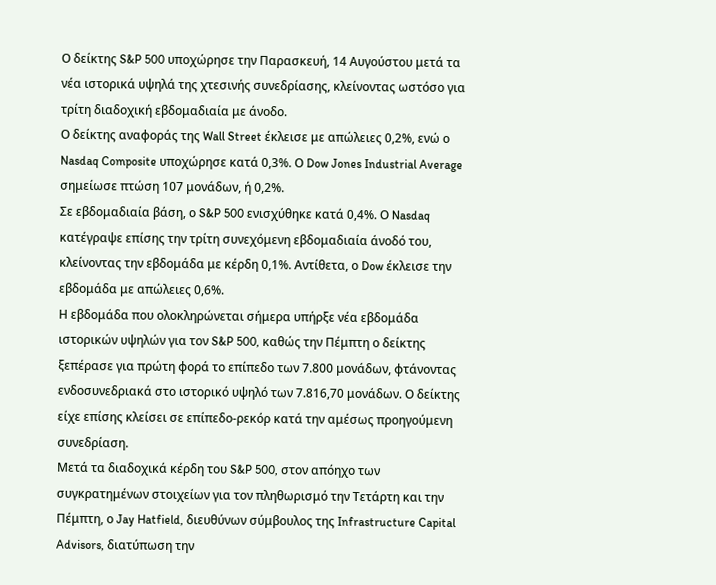Ο δείκτης S&P 500 υποχώρησε την Παρασκευή, 14 Αυγούστου μετά τα νέα ιστορικά υψηλά της χτεσινής συνεδρίασης, κλείνοντας ωστόσο για τρίτη διαδοχική εβδομαδιαία με άνοδο.
Ο δείκτης αναφοράς της Wall Street έκλεισε με απώλειες 0,2%, ενώ ο Nasdaq Composite υποχώρησε κατά 0,3%. Ο Dow Jones Industrial Average σημείωσε πτώση 107 μονάδων, ή 0,2%.
Σε εβδομαδιαία βάση, ο S&P 500 ενισχύθηκε κατά 0,4%. Ο Nasdaq κατέγραψε επίσης την τρίτη συνεχόμενη εβδομαδιαία άνοδό του, κλείνοντας την εβδομάδα με κέρδη 0,1%. Αντίθετα, ο Dow έκλεισε την εβδομάδα με απώλειες 0,6%.
Η εβδομάδα που ολοκληρώνεται σήμερα υπήρξε νέα εβδομάδα ιστορικών υψηλών για τον S&P 500, καθώς την Πέμπτη ο δείκτης ξεπέρασε για πρώτη φορά το επίπεδο των 7.800 μονάδων, φτάνοντας ενδοσυνεδριακά στο ιστορικό υψηλό των 7.816,70 μονάδων. Ο δείκτης είχε επίσης κλείσει σε επίπεδο-ρεκόρ κατά την αμέσως προηγούμενη συνεδρίαση.
Μετά τα διαδοχικά κέρδη του S&P 500, στον απόηχο των συγκρατημένων στοιχείων για τον πληθωρισμό την Τετάρτη και την Πέμπτη, ο Jay Hatfield, διευθύνων σύμβουλος της Infrastructure Capital Advisors, διατύπωση την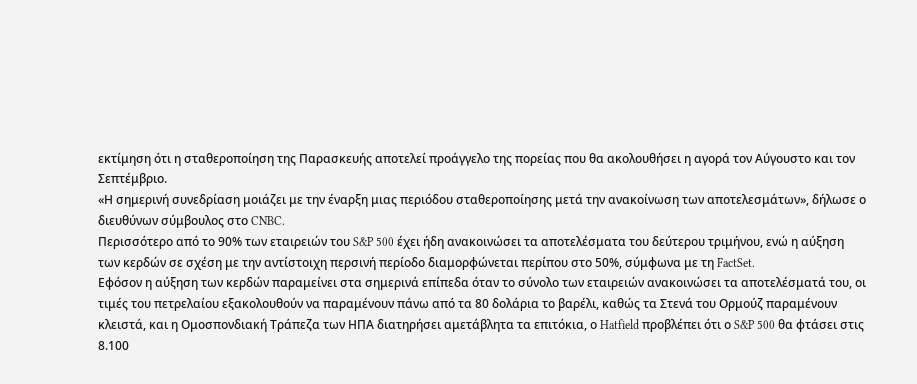εκτίμηση ότι η σταθεροποίηση της Παρασκευής αποτελεί προάγγελο της πορείας που θα ακολουθήσει η αγορά τον Αύγουστο και τον Σεπτέμβριο.
«Η σημερινή συνεδρίαση μοιάζει με την έναρξη μιας περιόδου σταθεροποίησης μετά την ανακοίνωση των αποτελεσμάτων», δήλωσε ο διευθύνων σύμβουλος στο CNBC.
Περισσότερο από το 90% των εταιρειών του S&P 500 έχει ήδη ανακοινώσει τα αποτελέσματα του δεύτερου τριμήνου, ενώ η αύξηση των κερδών σε σχέση με την αντίστοιχη περσινή περίοδο διαμορφώνεται περίπου στο 50%, σύμφωνα με τη FactSet.
Εφόσον η αύξηση των κερδών παραμείνει στα σημερινά επίπεδα όταν το σύνολο των εταιρειών ανακοινώσει τα αποτελέσματά του, οι τιμές του πετρελαίου εξακολουθούν να παραμένουν πάνω από τα 80 δολάρια το βαρέλι, καθώς τα Στενά του Ορμούζ παραμένουν κλειστά, και η Ομοσπονδιακή Τράπεζα των ΗΠΑ διατηρήσει αμετάβλητα τα επιτόκια, ο Hatfield προβλέπει ότι ο S&P 500 θα φτάσει στις 8.100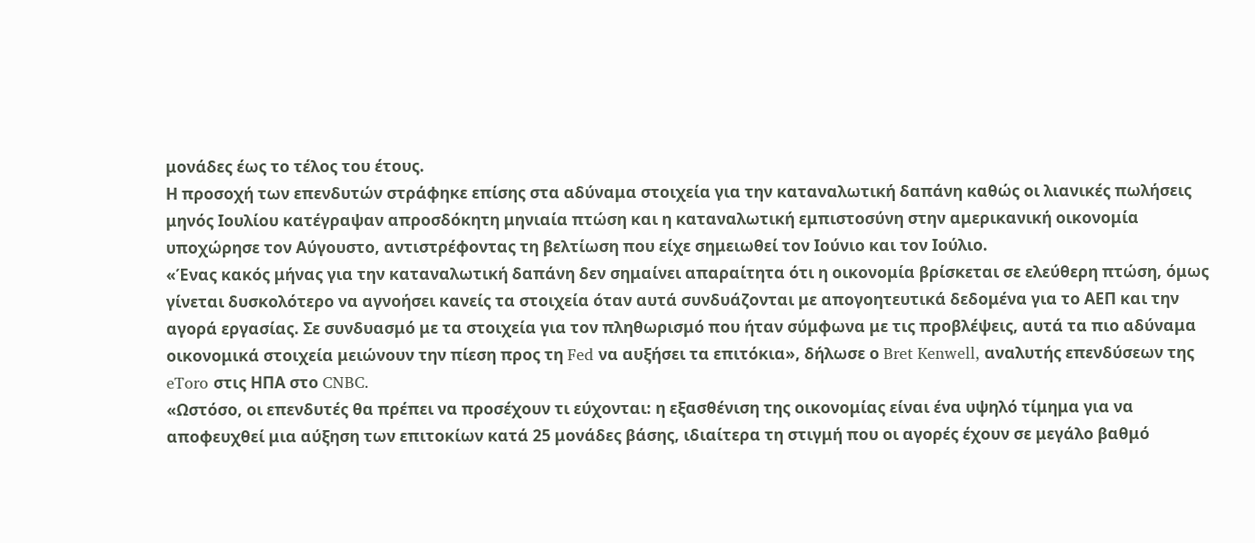μονάδες έως το τέλος του έτους.
Η προσοχή των επενδυτών στράφηκε επίσης στα αδύναμα στοιχεία για την καταναλωτική δαπάνη καθώς οι λιανικές πωλήσεις μηνός Ιουλίου κατέγραψαν απροσδόκητη μηνιαία πτώση και η καταναλωτική εμπιστοσύνη στην αμερικανική οικονομία υποχώρησε τον Αύγουστο, αντιστρέφοντας τη βελτίωση που είχε σημειωθεί τον Ιούνιο και τον Ιούλιο.
«Ένας κακός μήνας για την καταναλωτική δαπάνη δεν σημαίνει απαραίτητα ότι η οικονομία βρίσκεται σε ελεύθερη πτώση, όμως γίνεται δυσκολότερο να αγνοήσει κανείς τα στοιχεία όταν αυτά συνδυάζονται με απογοητευτικά δεδομένα για το ΑΕΠ και την αγορά εργασίας. Σε συνδυασμό με τα στοιχεία για τον πληθωρισμό που ήταν σύμφωνα με τις προβλέψεις, αυτά τα πιο αδύναμα οικονομικά στοιχεία μειώνουν την πίεση προς τη Fed να αυξήσει τα επιτόκια», δήλωσε ο Bret Kenwell, αναλυτής επενδύσεων της eToro στις ΗΠΑ στο CNBC.
«Ωστόσο, οι επενδυτές θα πρέπει να προσέχουν τι εύχονται: η εξασθένιση της οικονομίας είναι ένα υψηλό τίμημα για να αποφευχθεί μια αύξηση των επιτοκίων κατά 25 μονάδες βάσης, ιδιαίτερα τη στιγμή που οι αγορές έχουν σε μεγάλο βαθμό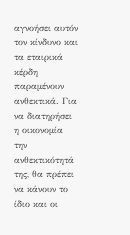αγνοήσει αυτόν τον κίνδυνο και τα εταιρικά κέρδη παραμένουν ανθεκτικά. Για να διατηρήσει η οικονομία την ανθεκτικότητά της, θα πρέπει να κάνουν το ίδιο και οι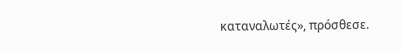καταναλωτές», πρόσθεσε.